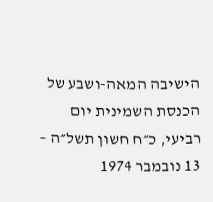הישיבה המאה-ושבע של הכנסת השמינית יום רביעי, כ״ח חשון תשל״ה – 13 נובמבר 1974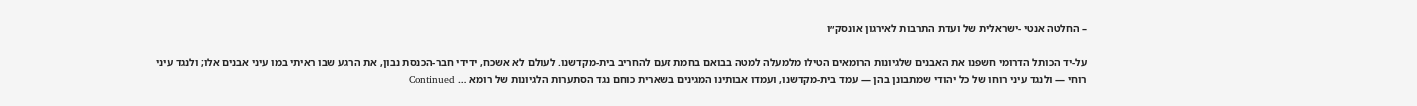– החלטה אנטי -ישראלית של ועדת התרבות לאירגון אונסק״ו

על-יד הכותל הדרומי חשפנו את האבנים שלגיונות הרומאים הטילו מלמעלה למטה בבואם בחמת זעם להחריב בית-מקדשנו. לעולם לא אשכח, ידידי חבר-הכנסת נבון, את הרגע שבו ראיתי במו עיני אבנים אלו; ולנגד עיני רוחי — ולנגד עיני רוחו של כל יהודי שמתבונן בהן — עמד בית-מקדשנו, ועמדו אבותינו המגינים בשארית כוחם נגד הסתערות הלגיונות של רומא … Continued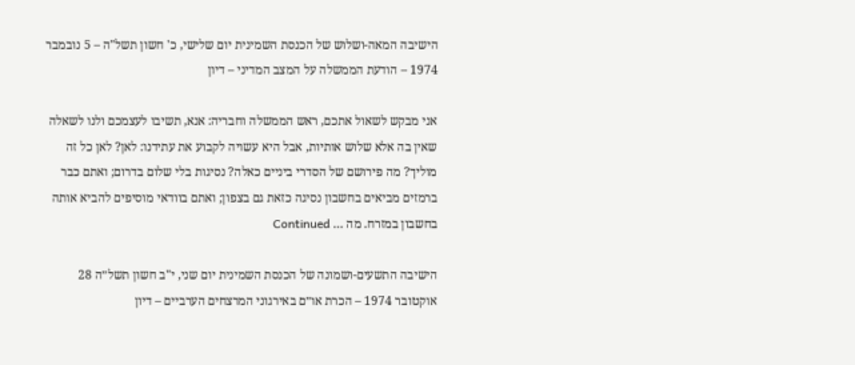הישיבה המאה-ושלוש של הכנסת השמינית יום שלישי, כ' חשון תשל"ה – 5 נובמבר 1974 – הודעת הממשלה על המצב המדיני – דיון

אני מבקש לשאול אתכם, ראש הממשלה וחבריה: אנא, תשיבו לעצמכם ולנו לשאלה שאין בה אלא שלוש אותיות, אבל היא עשויה לקבוע את עתידנו: לאן? לאן כל זה מוליך? מה פירושם של הסדרי ביניים כאלה? נסיגות בלי שלום בדרום; ואתם כבר ברמזים מביאים בחשבון נסיגה כזאת גם בצפון; ואתם בוודאי מוסיפים להביא אותה בחשבון במזרח. מה … Continued

הישיבה התשעים-ושמונה של הכנסת השמינית יום שני, י"ב חשון תשל״ה 28 אוקטובר 1974 – הכרת או״ם באירגוני המרצחים הערביים – דיון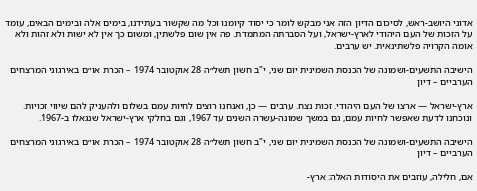אדוני היושב-ראש, לסיכום הדיון הזה אני מבקש לומר כי יסוד קיומנו וכל מה שקשור בעתידנו, בימים אלה ובימים הבאים, עומד על הזכות של העם היהודי לארץ-ישראל, ועל הסברתה המתמדת. פה אין שום פלשתין, ומשום כך אין לא ישות ולא זהות ולא אומה הקרויה פלשתינאית. יש ערבים.

הישיבה התשעים-ושמונה של הכנסת השמינית יום שני, י"ב חשון תשל״ה 28 אוקטובר 1974 – הכרת או״ם באירגוני המרצחים הערביים – דיון

ארץ-ישראל — ארצו של העם היהודי. זכות נצח. ערבים — כן, ואנחנו רוצים לחיות עמם בשלום ולהעניק להם שיווי זכויות. ונוכחנו לדעת שאפשר לחיות עמם, גם במשך שמונה-עשרה השנים עד 1967, וגם בחלקי ארץ-ישראל שנגאלו ב-1967.

הישיבה התשעים-ושמונה של הכנסת השמינית יום שני, י"ב חשון תשל״ה 28 אוקטובר 1974 – הכרת או״ם באירגוני המרצחים הערביים – דיון

אם, חלילה, עוזבים את היסודות האלה: ארץ-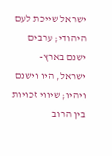ישראל שייכת לעם היהודי; ערבים ישנם בארץ-ישראל, היו וישנם ויהיו; שיווי זכויות בין הרוב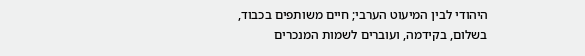היהודי לבין המיעוט הערבי; חיים משותפים בכבוד, בשלום, בקידמה, ועוברים לשמות המנכרים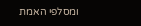ומסלפי האמת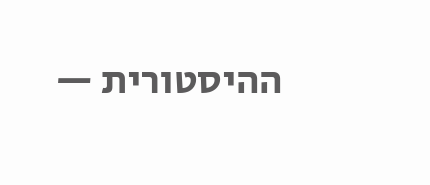ההיסטורית —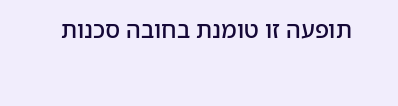תופעה זו טומנת בחובה סכנות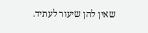שאין להן שיעור לעתיד.